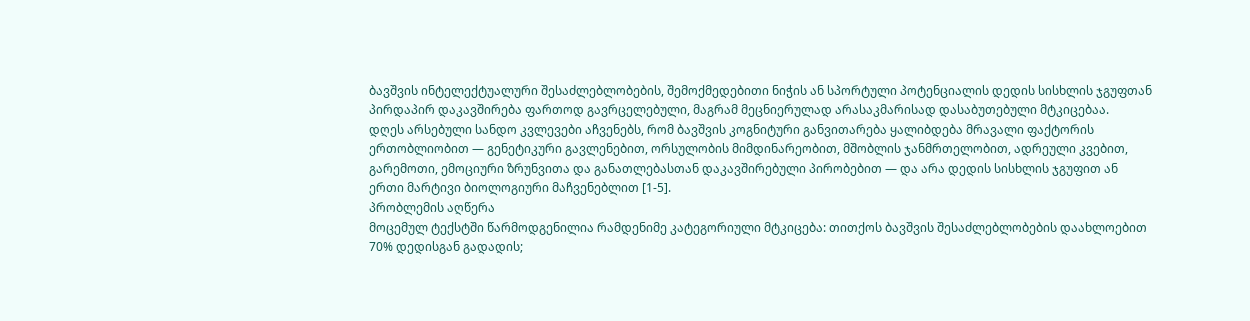ბავშვის ინტელექტუალური შესაძლებლობების, შემოქმედებითი ნიჭის ან სპორტული პოტენციალის დედის სისხლის ჯგუფთან პირდაპირ დაკავშირება ფართოდ გავრცელებული, მაგრამ მეცნიერულად არასაკმარისად დასაბუთებული მტკიცებაა.
დღეს არსებული სანდო კვლევები აჩვენებს, რომ ბავშვის კოგნიტური განვითარება ყალიბდება მრავალი ფაქტორის ერთობლიობით — გენეტიკური გავლენებით, ორსულობის მიმდინარეობით, მშობლის ჯანმრთელობით, ადრეული კვებით, გარემოთი, ემოციური ზრუნვითა და განათლებასთან დაკავშირებული პირობებით — და არა დედის სისხლის ჯგუფით ან ერთი მარტივი ბიოლოგიური მაჩვენებლით [1-5].
პრობლემის აღწერა
მოცემულ ტექსტში წარმოდგენილია რამდენიმე კატეგორიული მტკიცება: თითქოს ბავშვის შესაძლებლობების დაახლოებით 70% დედისგან გადადის;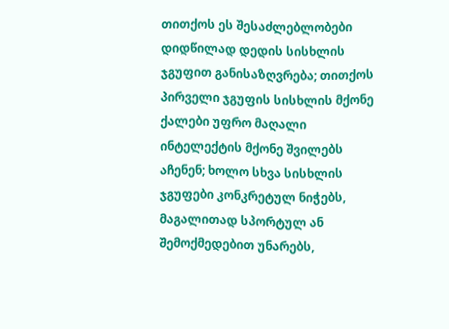თითქოს ეს შესაძლებლობები დიდწილად დედის სისხლის ჯგუფით განისაზღვრება; თითქოს პირველი ჯგუფის სისხლის მქონე ქალები უფრო მაღალი ინტელექტის მქონე შვილებს აჩენენ; ხოლო სხვა სისხლის ჯგუფები კონკრეტულ ნიჭებს, მაგალითად სპორტულ ან შემოქმედებით უნარებს,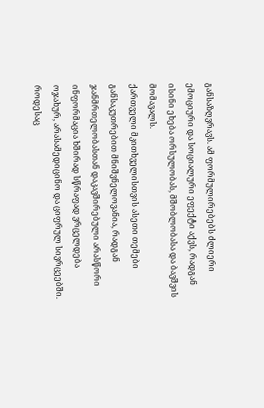განსაზღვრავს. ამ ფორმულირებებს ძლიერი ემოციური და სოციალური ეფექტი აქვს, რადგან ისინი ეხება ორსულობას, მშობლობასა და ბავშვის მომავალს.
ქართველი მკითხველისთვის ასეთი თემები განსაკუთრებით მნიშვნელოვანია, რადგან ჯანმრთელობასთან დაკავშირებული არასწორი ინფორმაცია ხშირად სწრაფად ვრცელდება ოჯახურ, არასამედიცინო და ციფრულ სივრცეებში. როდესაც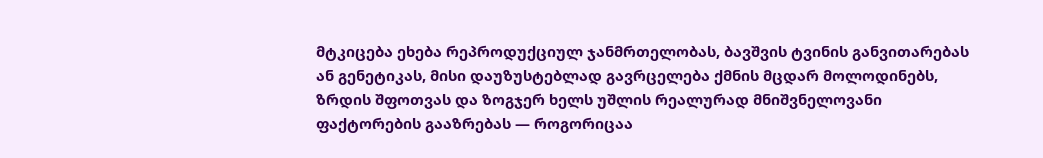მტკიცება ეხება რეპროდუქციულ ჯანმრთელობას, ბავშვის ტვინის განვითარებას ან გენეტიკას, მისი დაუზუსტებლად გავრცელება ქმნის მცდარ მოლოდინებს, ზრდის შფოთვას და ზოგჯერ ხელს უშლის რეალურად მნიშვნელოვანი ფაქტორების გააზრებას — როგორიცაა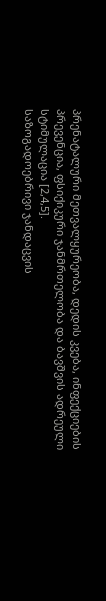პრენატალური მეთვალყურეობა, დედის კვება, ინფექციების პრევენცია, ფსიქიკური ჯანმრთელობა და ბავშვის ადრეული სტიმულაცია [2,4,5].
საზოგადოებრივი ჯანდაცვის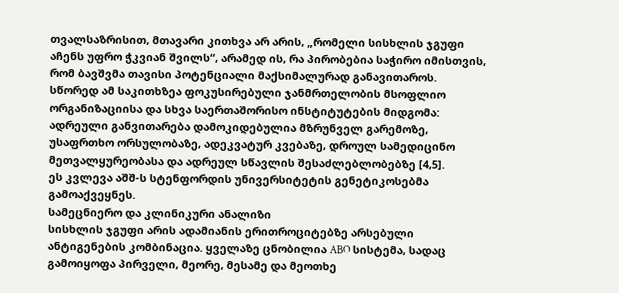თვალსაზრისით, მთავარი კითხვა არ არის, „რომელი სისხლის ჯგუფი აჩენს უფრო ჭკვიან შვილს“, არამედ ის, რა პირობებია საჭირო იმისთვის, რომ ბავშვმა თავისი პოტენციალი მაქსიმალურად განავითაროს. სწორედ ამ საკითხზეა ფოკუსირებული ჯანმრთელობის მსოფლიო ორგანიზაციისა და სხვა საერთაშორისო ინსტიტუტების მიდგომა: ადრეული განვითარება დამოკიდებულია მზრუნველ გარემოზე, უსაფრთხო ორსულობაზე, ადეკვატურ კვებაზე, დროულ სამედიცინო მეთვალყურეობასა და ადრეულ სწავლის შესაძლებლობებზე [4,5].
ეს კვლევა აშშ-ს სტენფორდის უნივერსიტეტის გენეტიკოსებმა გამოაქვეყნეს.
სამეცნიერო და კლინიკური ანალიზი
სისხლის ჯგუფი არის ადამიანის ერითროციტებზე არსებული ანტიგენების კომბინაცია. ყველაზე ცნობილია ABO სისტემა, სადაც გამოიყოფა პირველი, მეორე, მესამე და მეოთხე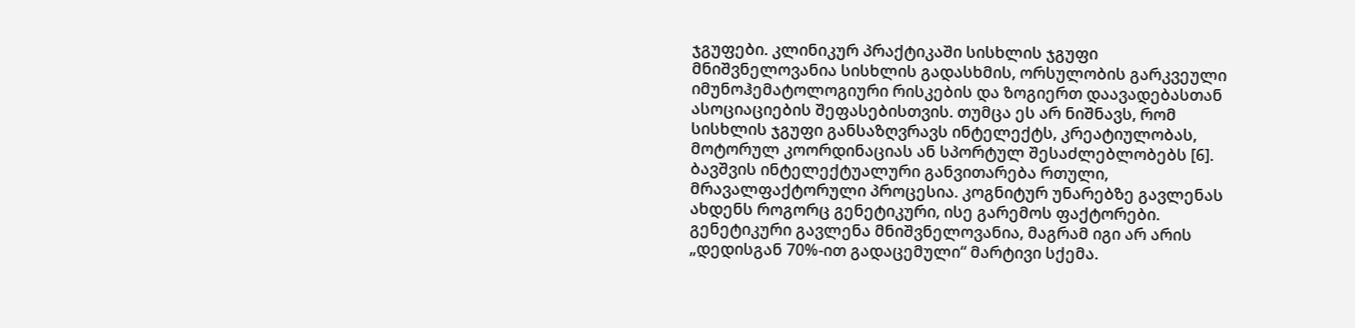ჯგუფები. კლინიკურ პრაქტიკაში სისხლის ჯგუფი მნიშვნელოვანია სისხლის გადასხმის, ორსულობის გარკვეული იმუნოჰემატოლოგიური რისკების და ზოგიერთ დაავადებასთან ასოციაციების შეფასებისთვის. თუმცა ეს არ ნიშნავს, რომ სისხლის ჯგუფი განსაზღვრავს ინტელექტს, კრეატიულობას, მოტორულ კოორდინაციას ან სპორტულ შესაძლებლობებს [6].
ბავშვის ინტელექტუალური განვითარება რთული, მრავალფაქტორული პროცესია. კოგნიტურ უნარებზე გავლენას ახდენს როგორც გენეტიკური, ისე გარემოს ფაქტორები. გენეტიკური გავლენა მნიშვნელოვანია, მაგრამ იგი არ არის „დედისგან 70%-ით გადაცემული“ მარტივი სქემა.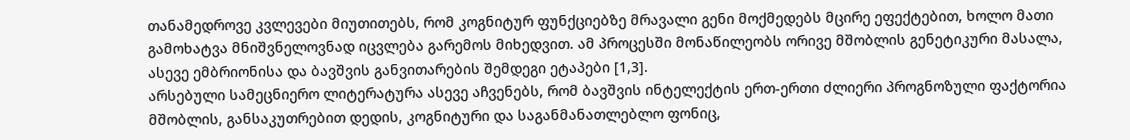თანამედროვე კვლევები მიუთითებს, რომ კოგნიტურ ფუნქციებზე მრავალი გენი მოქმედებს მცირე ეფექტებით, ხოლო მათი გამოხატვა მნიშვნელოვნად იცვლება გარემოს მიხედვით. ამ პროცესში მონაწილეობს ორივე მშობლის გენეტიკური მასალა, ასევე ემბრიონისა და ბავშვის განვითარების შემდეგი ეტაპები [1,3].
არსებული სამეცნიერო ლიტერატურა ასევე აჩვენებს, რომ ბავშვის ინტელექტის ერთ-ერთი ძლიერი პროგნოზული ფაქტორია მშობლის, განსაკუთრებით დედის, კოგნიტური და საგანმანათლებლო ფონიც,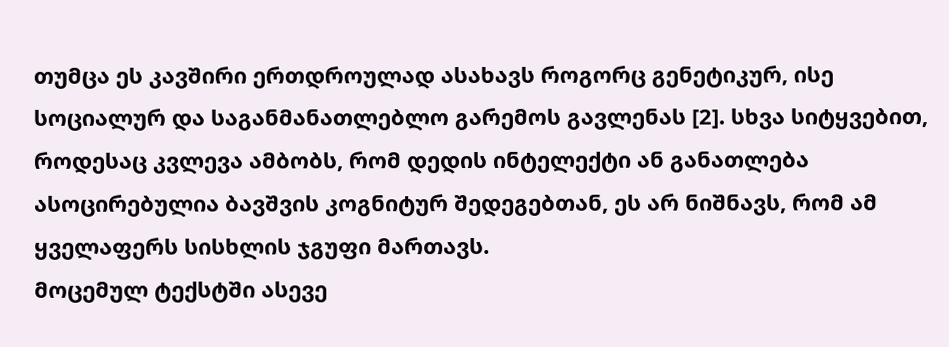თუმცა ეს კავშირი ერთდროულად ასახავს როგორც გენეტიკურ, ისე სოციალურ და საგანმანათლებლო გარემოს გავლენას [2]. სხვა სიტყვებით, როდესაც კვლევა ამბობს, რომ დედის ინტელექტი ან განათლება ასოცირებულია ბავშვის კოგნიტურ შედეგებთან, ეს არ ნიშნავს, რომ ამ ყველაფერს სისხლის ჯგუფი მართავს.
მოცემულ ტექსტში ასევე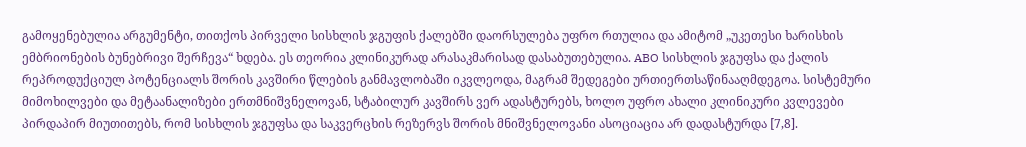გამოყენებულია არგუმენტი, თითქოს პირველი სისხლის ჯგუფის ქალებში დაორსულება უფრო რთულია და ამიტომ „უკეთესი ხარისხის ემბრიონების ბუნებრივი შერჩევა“ ხდება. ეს თეორია კლინიკურად არასაკმარისად დასაბუთებულია. ABO სისხლის ჯგუფსა და ქალის რეპროდუქციულ პოტენციალს შორის კავშირი წლების განმავლობაში იკვლეოდა, მაგრამ შედეგები ურთიერთსაწინააღმდეგოა. სისტემური მიმოხილვები და მეტაანალიზები ერთმნიშვნელოვან, სტაბილურ კავშირს ვერ ადასტურებს, ხოლო უფრო ახალი კლინიკური კვლევები პირდაპირ მიუთითებს, რომ სისხლის ჯგუფსა და საკვერცხის რეზერვს შორის მნიშვნელოვანი ასოციაცია არ დადასტურდა [7,8].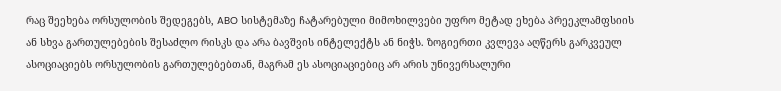რაც შეეხება ორსულობის შედეგებს, ABO სისტემაზე ჩატარებული მიმოხილვები უფრო მეტად ეხება პრეეკლამფსიის ან სხვა გართულებების შესაძლო რისკს და არა ბავშვის ინტელექტს ან ნიჭს. ზოგიერთი კვლევა აღწერს გარკვეულ ასოციაციებს ორსულობის გართულებებთან, მაგრამ ეს ასოციაციებიც არ არის უნივერსალური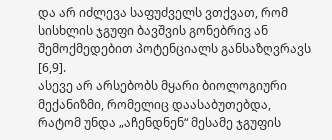და არ იძლევა საფუძველს ვთქვათ, რომ სისხლის ჯგუფი ბავშვის გონებრივ ან შემოქმედებით პოტენციალს განსაზღვრავს [6,9].
ასევე არ არსებობს მყარი ბიოლოგიური მექანიზმი, რომელიც დაასაბუთებდა, რატომ უნდა „აჩენდნენ“ მესამე ჯგუფის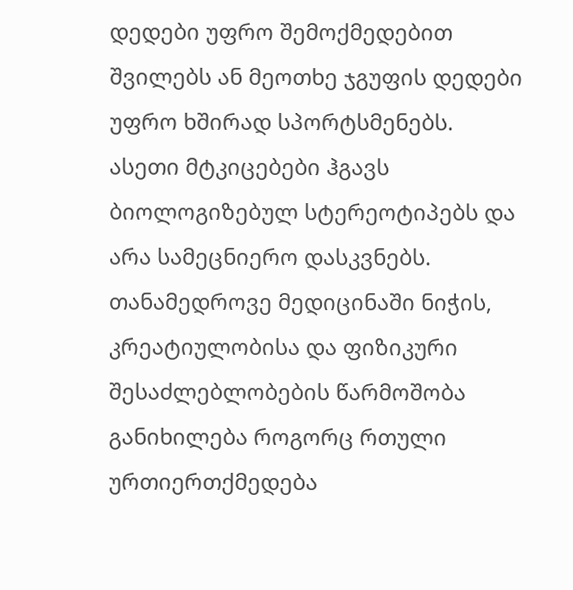დედები უფრო შემოქმედებით შვილებს ან მეოთხე ჯგუფის დედები უფრო ხშირად სპორტსმენებს. ასეთი მტკიცებები ჰგავს ბიოლოგიზებულ სტერეოტიპებს და არა სამეცნიერო დასკვნებს. თანამედროვე მედიცინაში ნიჭის, კრეატიულობისა და ფიზიკური შესაძლებლობების წარმოშობა განიხილება როგორც რთული ურთიერთქმედება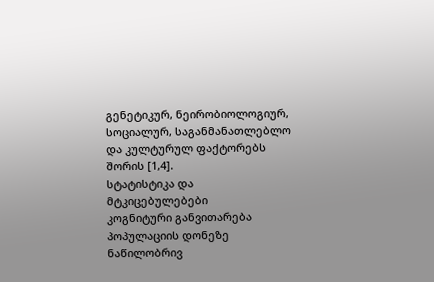გენეტიკურ, ნეირობიოლოგიურ, სოციალურ, საგანმანათლებლო და კულტურულ ფაქტორებს შორის [1,4].
სტატისტიკა და მტკიცებულებები
კოგნიტური განვითარება პოპულაციის დონეზე ნაწილობრივ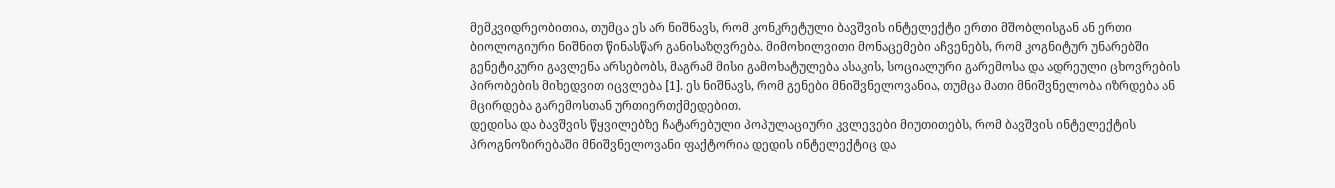მემკვიდრეობითია, თუმცა ეს არ ნიშნავს, რომ კონკრეტული ბავშვის ინტელექტი ერთი მშობლისგან ან ერთი ბიოლოგიური ნიშნით წინასწარ განისაზღვრება. მიმოხილვითი მონაცემები აჩვენებს, რომ კოგნიტურ უნარებში გენეტიკური გავლენა არსებობს, მაგრამ მისი გამოხატულება ასაკის, სოციალური გარემოსა და ადრეული ცხოვრების პირობების მიხედვით იცვლება [1]. ეს ნიშნავს, რომ გენები მნიშვნელოვანია, თუმცა მათი მნიშვნელობა იზრდება ან მცირდება გარემოსთან ურთიერთქმედებით.
დედისა და ბავშვის წყვილებზე ჩატარებული პოპულაციური კვლევები მიუთითებს, რომ ბავშვის ინტელექტის პროგნოზირებაში მნიშვნელოვანი ფაქტორია დედის ინტელექტიც და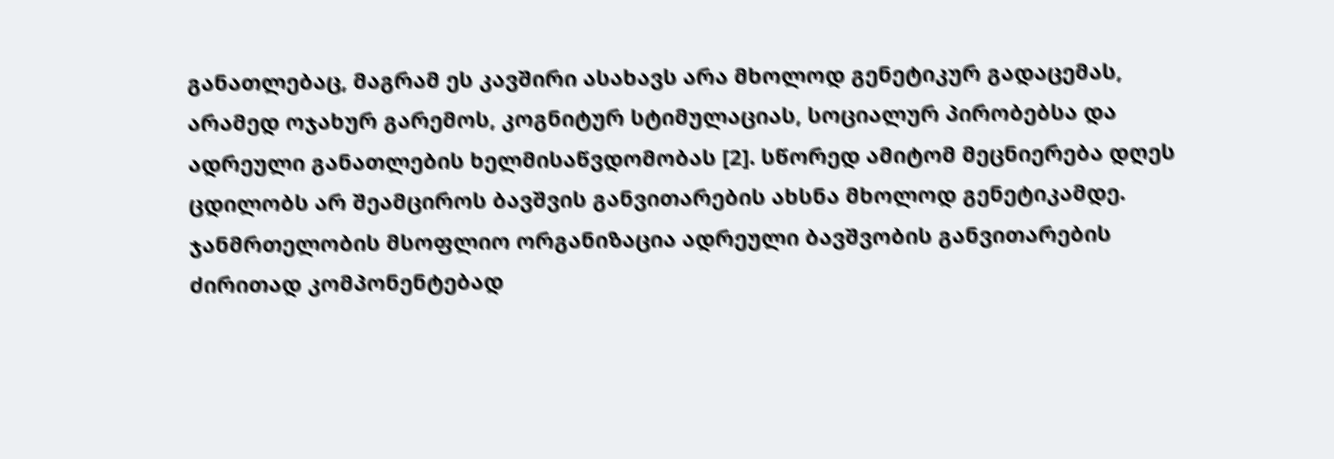განათლებაც, მაგრამ ეს კავშირი ასახავს არა მხოლოდ გენეტიკურ გადაცემას, არამედ ოჯახურ გარემოს, კოგნიტურ სტიმულაციას, სოციალურ პირობებსა და ადრეული განათლების ხელმისაწვდომობას [2]. სწორედ ამიტომ მეცნიერება დღეს ცდილობს არ შეამციროს ბავშვის განვითარების ახსნა მხოლოდ გენეტიკამდე.
ჯანმრთელობის მსოფლიო ორგანიზაცია ადრეული ბავშვობის განვითარების ძირითად კომპონენტებად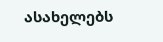ასახელებს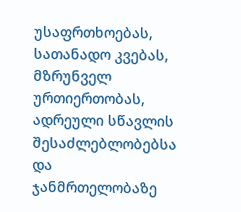უსაფრთხოებას, სათანადო კვებას, მზრუნველ ურთიერთობას, ადრეული სწავლის შესაძლებლობებსა და ჯანმრთელობაზე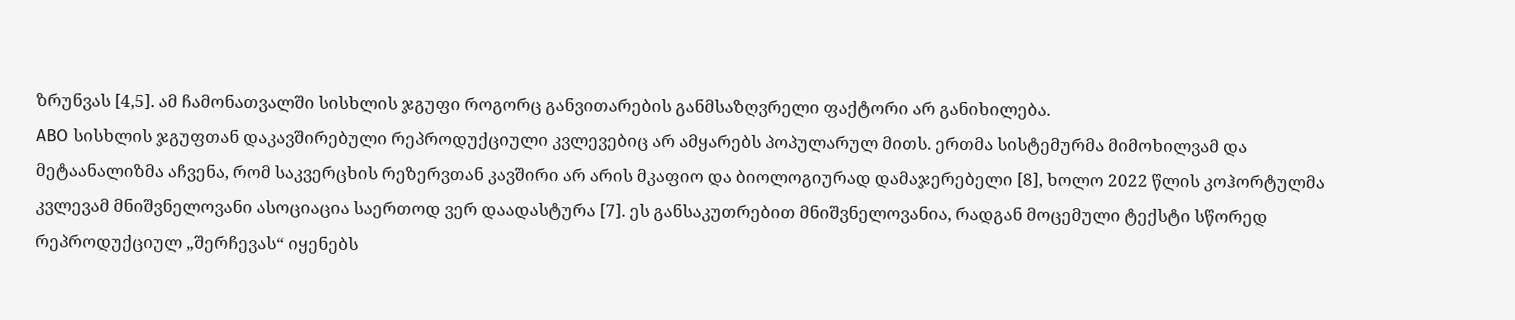ზრუნვას [4,5]. ამ ჩამონათვალში სისხლის ჯგუფი როგორც განვითარების განმსაზღვრელი ფაქტორი არ განიხილება.
ABO სისხლის ჯგუფთან დაკავშირებული რეპროდუქციული კვლევებიც არ ამყარებს პოპულარულ მითს. ერთმა სისტემურმა მიმოხილვამ და მეტაანალიზმა აჩვენა, რომ საკვერცხის რეზერვთან კავშირი არ არის მკაფიო და ბიოლოგიურად დამაჯერებელი [8], ხოლო 2022 წლის კოჰორტულმა კვლევამ მნიშვნელოვანი ასოციაცია საერთოდ ვერ დაადასტურა [7]. ეს განსაკუთრებით მნიშვნელოვანია, რადგან მოცემული ტექსტი სწორედ რეპროდუქციულ „შერჩევას“ იყენებს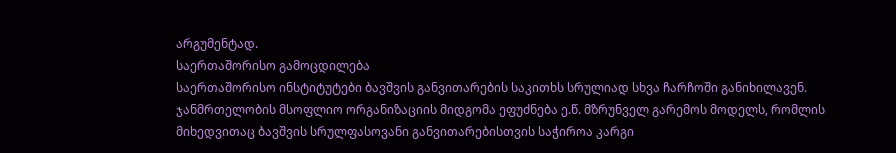არგუმენტად.
საერთაშორისო გამოცდილება
საერთაშორისო ინსტიტუტები ბავშვის განვითარების საკითხს სრულიად სხვა ჩარჩოში განიხილავენ. ჯანმრთელობის მსოფლიო ორგანიზაციის მიდგომა ეფუძნება ე.წ. მზრუნველ გარემოს მოდელს, რომლის მიხედვითაც ბავშვის სრულფასოვანი განვითარებისთვის საჭიროა კარგი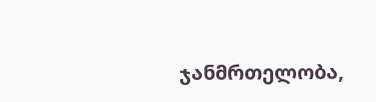ჯანმრთელობა,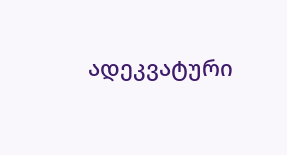ადეკვატური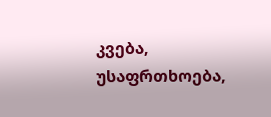კვება, უსაფრთხოება,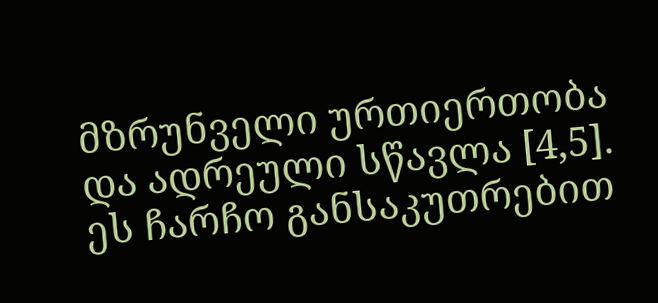მზრუნველი ურთიერთობა და ადრეული სწავლა [4,5]. ეს ჩარჩო განსაკუთრებით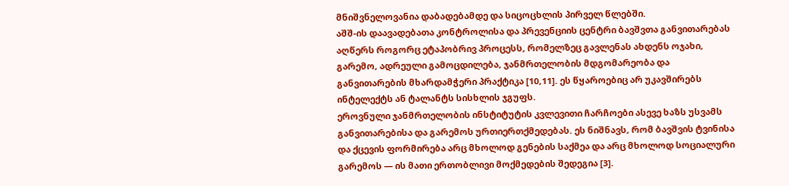მნიშვნელოვანია დაბადებამდე და სიცოცხლის პირველ წლებში.
აშშ-ის დაავადებათა კონტროლისა და პრევენციის ცენტრი ბავშვთა განვითარებას აღწერს როგორც ეტაპობრივ პროცესს, რომელზეც გავლენას ახდენს ოჯახი, გარემო, ადრეული გამოცდილება, ჯანმრთელობის მდგომარეობა და განვითარების მხარდამჭერი პრაქტიკა [10,11]. ეს წყაროებიც არ უკავშირებს ინტელექტს ან ტალანტს სისხლის ჯგუფს.
ეროვნული ჯანმრთელობის ინსტიტუტის კვლევითი ჩარჩოები ასევე ხაზს უსვამს განვითარებისა და გარემოს ურთიერთქმედებას. ეს ნიშნავს, რომ ბავშვის ტვინისა და ქცევის ფორმირება არც მხოლოდ გენების საქმეა და არც მხოლოდ სოციალური გარემოს — ის მათი ერთობლივი მოქმედების შედეგია [3].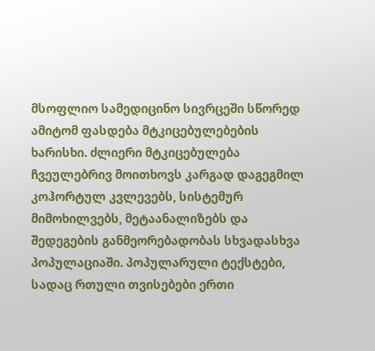მსოფლიო სამედიცინო სივრცეში სწორედ ამიტომ ფასდება მტკიცებულებების ხარისხი. ძლიერი მტკიცებულება ჩვეულებრივ მოითხოვს კარგად დაგეგმილ კოჰორტულ კვლევებს, სისტემურ მიმოხილვებს, მეტაანალიზებს და შედეგების განმეორებადობას სხვადასხვა პოპულაციაში. პოპულარული ტექსტები, სადაც რთული თვისებები ერთი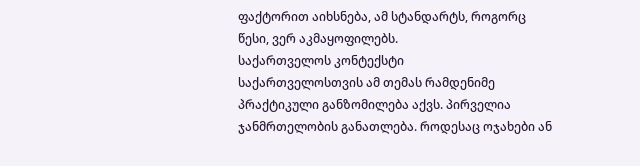ფაქტორით აიხსნება, ამ სტანდარტს, როგორც წესი, ვერ აკმაყოფილებს.
საქართველოს კონტექსტი
საქართველოსთვის ამ თემას რამდენიმე პრაქტიკული განზომილება აქვს. პირველია ჯანმრთელობის განათლება. როდესაც ოჯახები ან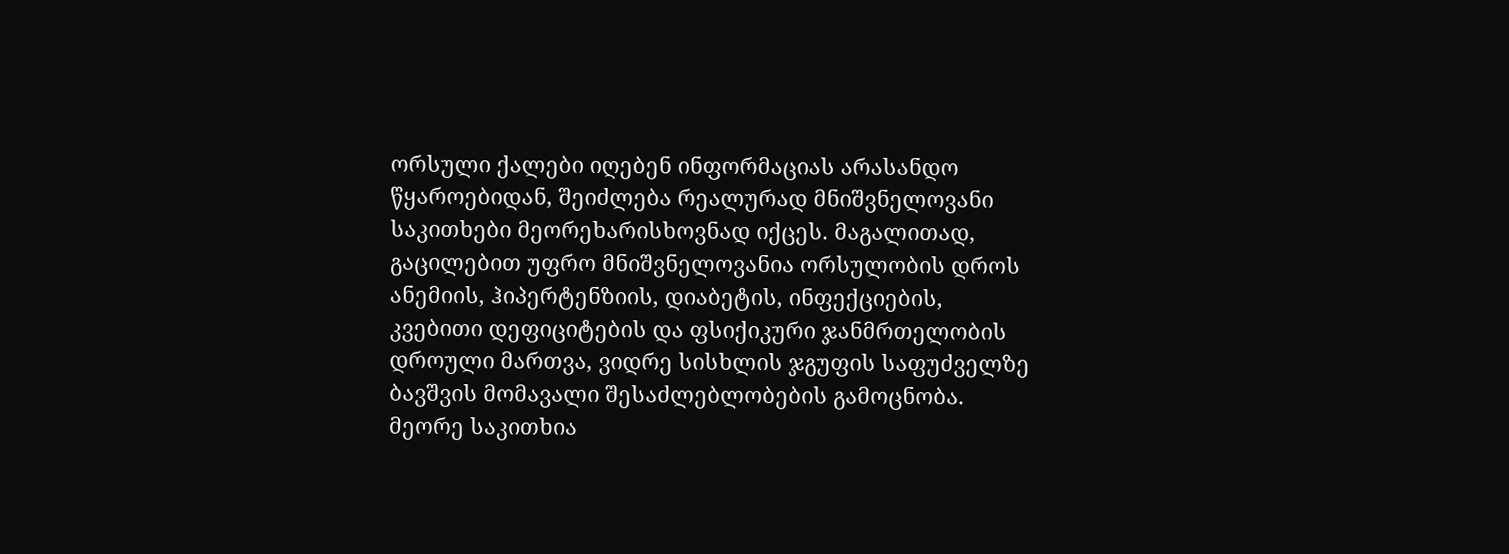ორსული ქალები იღებენ ინფორმაციას არასანდო წყაროებიდან, შეიძლება რეალურად მნიშვნელოვანი საკითხები მეორეხარისხოვნად იქცეს. მაგალითად, გაცილებით უფრო მნიშვნელოვანია ორსულობის დროს ანემიის, ჰიპერტენზიის, დიაბეტის, ინფექციების, კვებითი დეფიციტების და ფსიქიკური ჯანმრთელობის დროული მართვა, ვიდრე სისხლის ჯგუფის საფუძველზე ბავშვის მომავალი შესაძლებლობების გამოცნობა.
მეორე საკითხია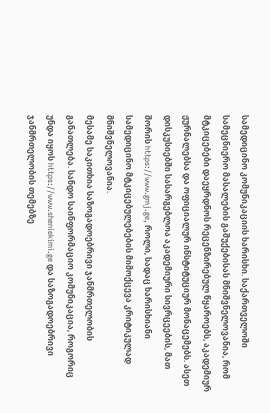სამედიცინო კომუნიკაციის ხარისხი. საქართველოში სამეცნიერო მასალების გაშუქებისას მნიშვნელოვანია, რომ მტკიცებები დაეყრდნოს რეცენზირებულ წყაროებს, აკადემიურ ჟურნალებსა და ოფიციალურ ინსტიტუციურ მონაცემებს. ასეთ დისკუსიებში სასარგებლოა აკადემიური სივრცეების, მათ შორის https://www.gmj.ge, როლი, სადაც ხარისხიანი სამედიცინო მტკიცებულებების მიმოქცევა კრიტიკულად მნიშვნელოვანია.
მესამე საკითხია საზოგადოებრივი ჯანმრთელობის განათლება. სანდო საინფორმაციო კომუნიკაცია, როგორიც უნდა იყოს https://www.sheniekimi.ge და საზოგადოებრივი ჯანმრთელობის თემებზე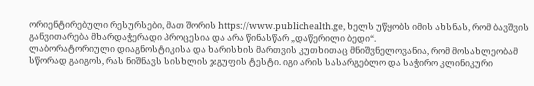ორიენტირებული რესურსები, მათ შორის https://www.publichealth.ge, ხელს უწყობს იმის ახსნას, რომ ბავშვის განვითარება მხარდაჭერადი პროცესია და არა წინასწარ „დაწერილი ბედი“.
ლაბორატორიული დიაგნოსტიკისა და ხარისხის მართვის კუთხითაც მნიშვნელოვანია, რომ მოსახლეობამ სწორად გაიგოს, რას ნიშნავს სისხლის ჯგუფის ტესტი. იგი არის სასარგებლო და საჭირო კლინიკური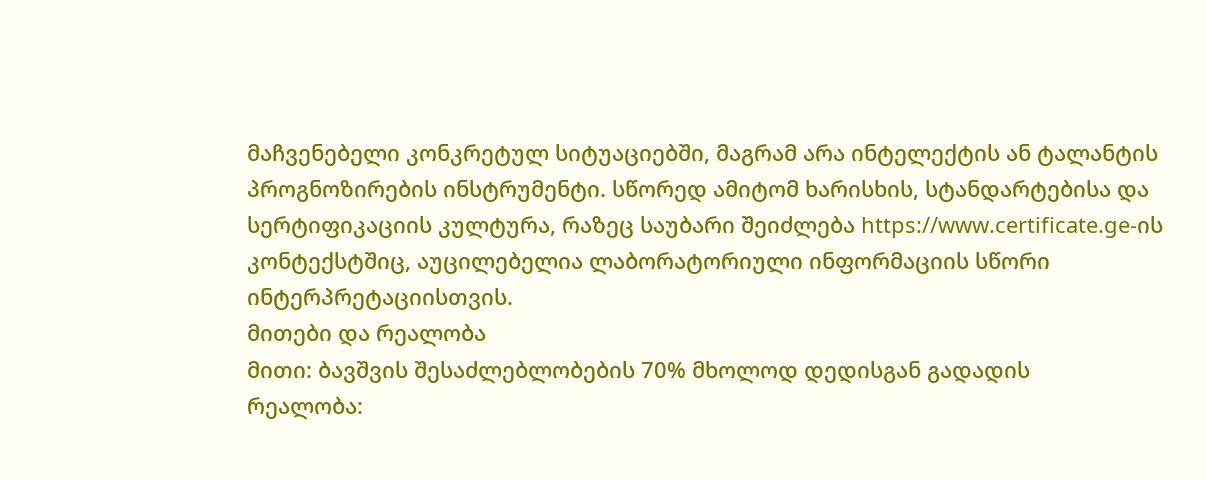მაჩვენებელი კონკრეტულ სიტუაციებში, მაგრამ არა ინტელექტის ან ტალანტის პროგნოზირების ინსტრუმენტი. სწორედ ამიტომ ხარისხის, სტანდარტებისა და სერტიფიკაციის კულტურა, რაზეც საუბარი შეიძლება https://www.certificate.ge-ის კონტექსტშიც, აუცილებელია ლაბორატორიული ინფორმაციის სწორი ინტერპრეტაციისთვის.
მითები და რეალობა
მითი: ბავშვის შესაძლებლობების 70% მხოლოდ დედისგან გადადის
რეალობა: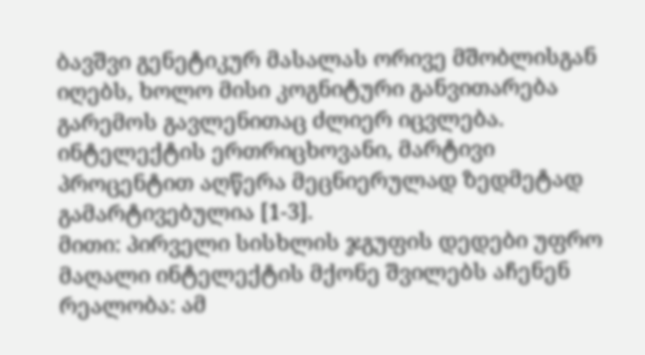ბავშვი გენეტიკურ მასალას ორივე მშობლისგან იღებს, ხოლო მისი კოგნიტური განვითარება გარემოს გავლენითაც ძლიერ იცვლება. ინტელექტის ერთრიცხოვანი, მარტივი პროცენტით აღწერა მეცნიერულად ზედმეტად გამარტივებულია [1-3].
მითი: პირველი სისხლის ჯგუფის დედები უფრო მაღალი ინტელექტის მქონე შვილებს აჩენენ
რეალობა: ამ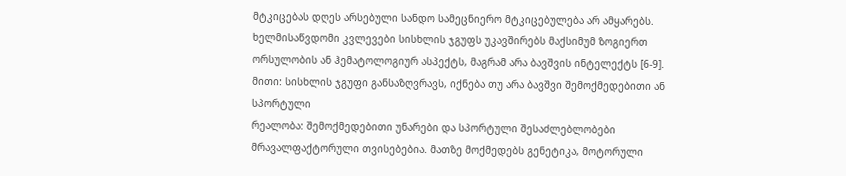მტკიცებას დღეს არსებული სანდო სამეცნიერო მტკიცებულება არ ამყარებს. ხელმისაწვდომი კვლევები სისხლის ჯგუფს უკავშირებს მაქსიმუმ ზოგიერთ ორსულობის ან ჰემატოლოგიურ ასპექტს, მაგრამ არა ბავშვის ინტელექტს [6-9].
მითი: სისხლის ჯგუფი განსაზღვრავს, იქნება თუ არა ბავშვი შემოქმედებითი ან სპორტული
რეალობა: შემოქმედებითი უნარები და სპორტული შესაძლებლობები მრავალფაქტორული თვისებებია. მათზე მოქმედებს გენეტიკა, მოტორული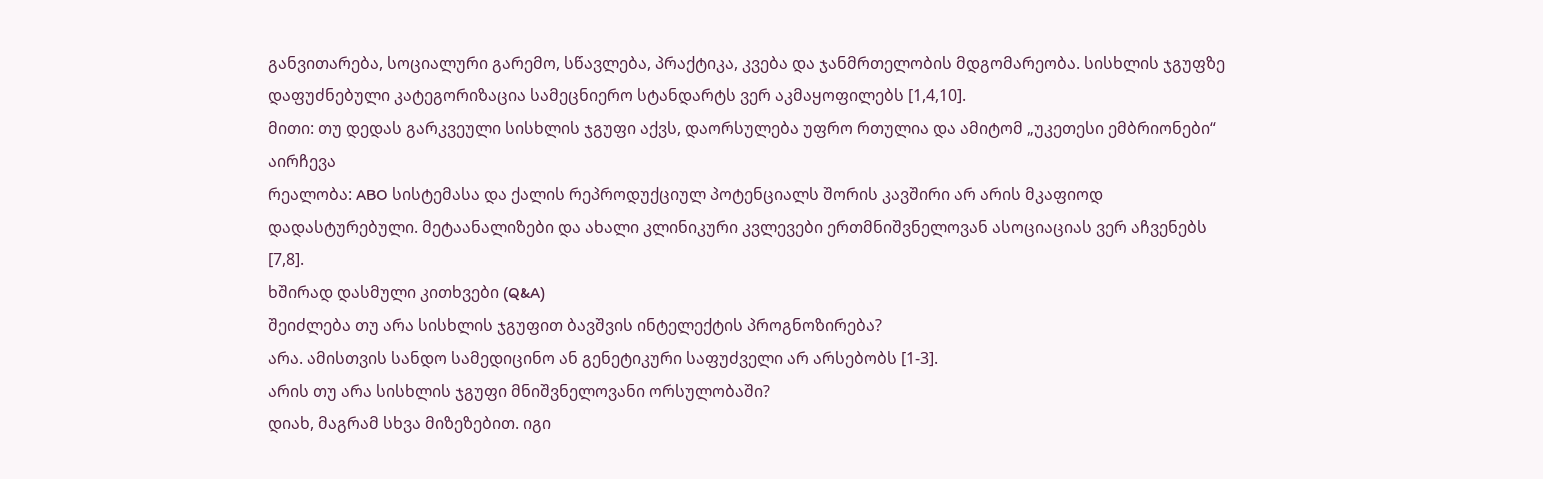განვითარება, სოციალური გარემო, სწავლება, პრაქტიკა, კვება და ჯანმრთელობის მდგომარეობა. სისხლის ჯგუფზე დაფუძნებული კატეგორიზაცია სამეცნიერო სტანდარტს ვერ აკმაყოფილებს [1,4,10].
მითი: თუ დედას გარკვეული სისხლის ჯგუფი აქვს, დაორსულება უფრო რთულია და ამიტომ „უკეთესი ემბრიონები“ აირჩევა
რეალობა: ABO სისტემასა და ქალის რეპროდუქციულ პოტენციალს შორის კავშირი არ არის მკაფიოდ დადასტურებული. მეტაანალიზები და ახალი კლინიკური კვლევები ერთმნიშვნელოვან ასოციაციას ვერ აჩვენებს [7,8].
ხშირად დასმული კითხვები (Q&A)
შეიძლება თუ არა სისხლის ჯგუფით ბავშვის ინტელექტის პროგნოზირება?
არა. ამისთვის სანდო სამედიცინო ან გენეტიკური საფუძველი არ არსებობს [1-3].
არის თუ არა სისხლის ჯგუფი მნიშვნელოვანი ორსულობაში?
დიახ, მაგრამ სხვა მიზეზებით. იგი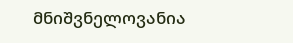მნიშვნელოვანია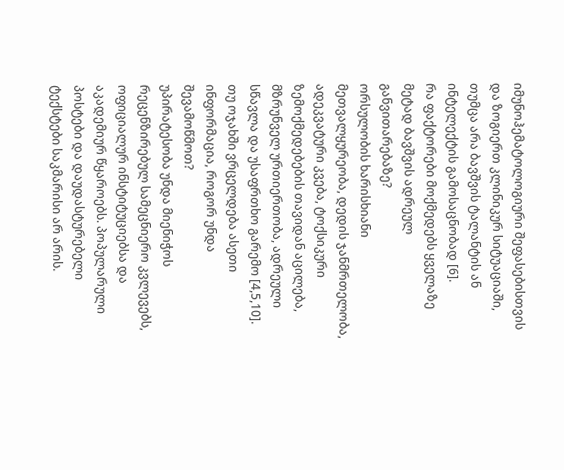იმუნოჰემატოლოგიური შეფასებისთვის და ზოგიერთ კლინიკურ სიტუაციაში, თუმცა არა ბავშვის ტალანტის ან ინტელექტის გამოსაცნობად [6].
რა ფაქტორები მოქმედებს ყველაზე მეტად ბავშვის ადრეულ განვითარებაზე?
ორსულობის ხარისხიანი მეთვალყურეობა, დედის ჯანმრთელობა, ადეკვატური კვება, ტოქსიკური ზემოქმედებების თავიდან აცილება, მზრუნველ ურთიერთობა, ადრეული სწავლა და უსაფრთხო გარემო [4,5,10].
თუ ოჯახში ვრცელდება ასეთი ინფორმაცია, როგორ უნდა შევამოწმოთ?
უპირატესობა უნდა მიენიჭოს რეცენზირებულ სამეცნიერო კვლევებს, ოფიციალურ ინსტიტუციებსა და აკადემიურ წყაროებს. პოპულარული პოსტები და დაუდასტურებელი ტექსტები საკმარისი არ არის.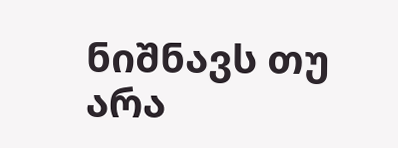ნიშნავს თუ არა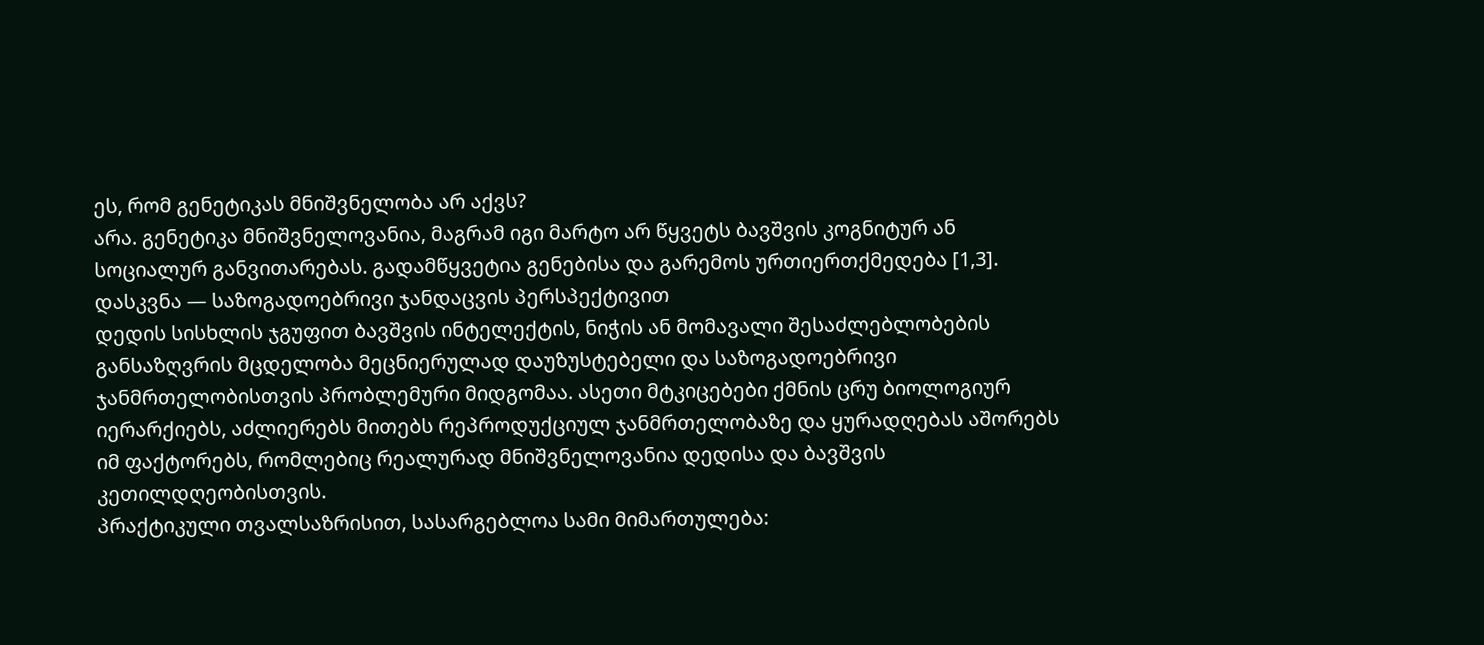ეს, რომ გენეტიკას მნიშვნელობა არ აქვს?
არა. გენეტიკა მნიშვნელოვანია, მაგრამ იგი მარტო არ წყვეტს ბავშვის კოგნიტურ ან სოციალურ განვითარებას. გადამწყვეტია გენებისა და გარემოს ურთიერთქმედება [1,3].
დასკვნა — საზოგადოებრივი ჯანდაცვის პერსპექტივით
დედის სისხლის ჯგუფით ბავშვის ინტელექტის, ნიჭის ან მომავალი შესაძლებლობების განსაზღვრის მცდელობა მეცნიერულად დაუზუსტებელი და საზოგადოებრივი ჯანმრთელობისთვის პრობლემური მიდგომაა. ასეთი მტკიცებები ქმნის ცრუ ბიოლოგიურ იერარქიებს, აძლიერებს მითებს რეპროდუქციულ ჯანმრთელობაზე და ყურადღებას აშორებს იმ ფაქტორებს, რომლებიც რეალურად მნიშვნელოვანია დედისა და ბავშვის კეთილდღეობისთვის.
პრაქტიკული თვალსაზრისით, სასარგებლოა სამი მიმართულება: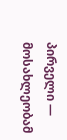პირველი — მოსახლეობამ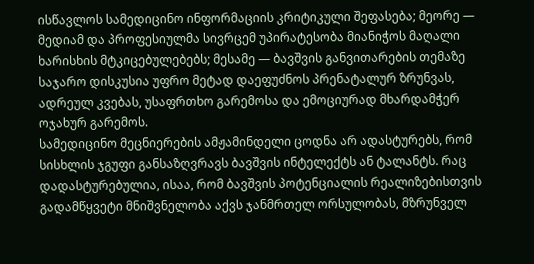ისწავლოს სამედიცინო ინფორმაციის კრიტიკული შეფასება; მეორე — მედიამ და პროფესიულმა სივრცემ უპირატესობა მიანიჭოს მაღალი ხარისხის მტკიცებულებებს; მესამე — ბავშვის განვითარების თემაზე საჯარო დისკუსია უფრო მეტად დაეფუძნოს პრენატალურ ზრუნვას, ადრეულ კვებას, უსაფრთხო გარემოსა და ემოციურად მხარდამჭერ ოჯახურ გარემოს.
სამედიცინო მეცნიერების ამჟამინდელი ცოდნა არ ადასტურებს, რომ სისხლის ჯგუფი განსაზღვრავს ბავშვის ინტელექტს ან ტალანტს. რაც დადასტურებულია, ისაა, რომ ბავშვის პოტენციალის რეალიზებისთვის გადამწყვეტი მნიშვნელობა აქვს ჯანმრთელ ორსულობას, მზრუნველ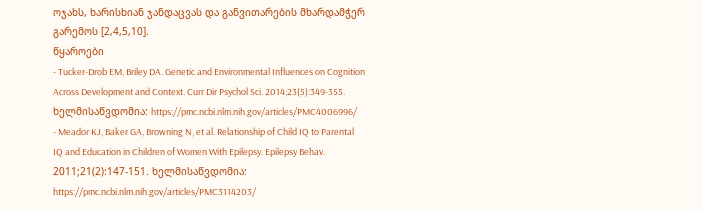ოჯახს, ხარისხიან ჯანდაცვას და განვითარების მხარდამჭერ გარემოს [2,4,5,10].
წყაროები
- Tucker-Drob EM, Briley DA. Genetic and Environmental Influences on Cognition Across Development and Context. Curr Dir Psychol Sci. 2014;23(5):349-355. ხელმისაწვდომია: https://pmc.ncbi.nlm.nih.gov/articles/PMC4006996/
- Meador KJ, Baker GA, Browning N, et al. Relationship of Child IQ to Parental IQ and Education in Children of Women With Epilepsy. Epilepsy Behav. 2011;21(2):147-151. ხელმისაწვდომია: https://pmc.ncbi.nlm.nih.gov/articles/PMC3114203/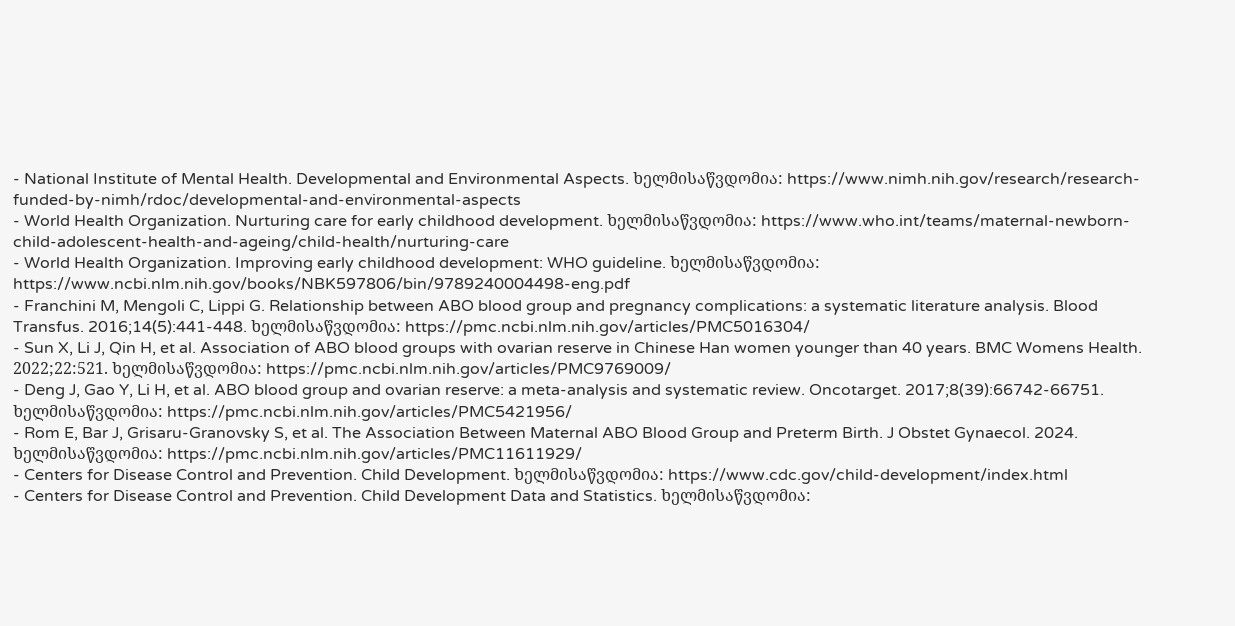- National Institute of Mental Health. Developmental and Environmental Aspects. ხელმისაწვდომია: https://www.nimh.nih.gov/research/research-funded-by-nimh/rdoc/developmental-and-environmental-aspects
- World Health Organization. Nurturing care for early childhood development. ხელმისაწვდომია: https://www.who.int/teams/maternal-newborn-child-adolescent-health-and-ageing/child-health/nurturing-care
- World Health Organization. Improving early childhood development: WHO guideline. ხელმისაწვდომია: https://www.ncbi.nlm.nih.gov/books/NBK597806/bin/9789240004498-eng.pdf
- Franchini M, Mengoli C, Lippi G. Relationship between ABO blood group and pregnancy complications: a systematic literature analysis. Blood Transfus. 2016;14(5):441-448. ხელმისაწვდომია: https://pmc.ncbi.nlm.nih.gov/articles/PMC5016304/
- Sun X, Li J, Qin H, et al. Association of ABO blood groups with ovarian reserve in Chinese Han women younger than 40 years. BMC Womens Health. 2022;22:521. ხელმისაწვდომია: https://pmc.ncbi.nlm.nih.gov/articles/PMC9769009/
- Deng J, Gao Y, Li H, et al. ABO blood group and ovarian reserve: a meta-analysis and systematic review. Oncotarget. 2017;8(39):66742-66751. ხელმისაწვდომია: https://pmc.ncbi.nlm.nih.gov/articles/PMC5421956/
- Rom E, Bar J, Grisaru-Granovsky S, et al. The Association Between Maternal ABO Blood Group and Preterm Birth. J Obstet Gynaecol. 2024. ხელმისაწვდომია: https://pmc.ncbi.nlm.nih.gov/articles/PMC11611929/
- Centers for Disease Control and Prevention. Child Development. ხელმისაწვდომია: https://www.cdc.gov/child-development/index.html
- Centers for Disease Control and Prevention. Child Development Data and Statistics. ხელმისაწვდომია: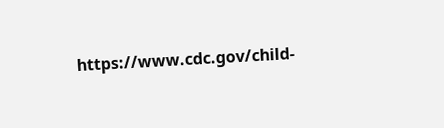https://www.cdc.gov/child-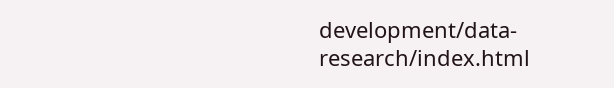development/data-research/index.html